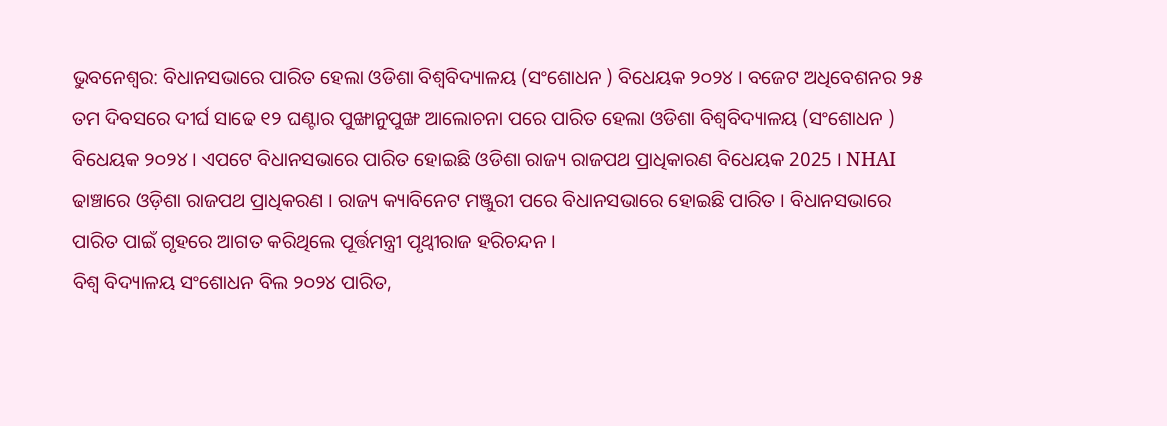ଭୁବନେଶ୍ୱର: ବିଧାନସଭାରେ ପାରିତ ହେଲା ଓଡିଶା ବିଶ୍ୱବିଦ୍ୟାଳୟ (ସଂଶୋଧନ ) ବିଧେୟକ ୨୦୨୪ । ବଜେଟ ଅଧିବେଶନର ୨୫ ତମ ଦିବସରେ ଦୀର୍ଘ ସାଢେ ୧୨ ଘଣ୍ଟାର ପୁଙ୍ଖାନୁପୁଙ୍ଖ ଆଲୋଚନା ପରେ ପାରିତ ହେଲା ଓଡିଶା ବିଶ୍ୱବିଦ୍ୟାଳୟ (ସଂଶୋଧନ ) ବିଧେୟକ ୨୦୨୪ । ଏପଟେ ବିଧାନସଭାରେ ପାରିତ ହୋଇଛି ଓଡିଶା ରାଜ୍ୟ ରାଜପଥ ପ୍ରାଧିକାରଣ ବିଧେୟକ 2025 । NHAI ଢାଞ୍ଚାରେ ଓଡ଼ିଶା ରାଜପଥ ପ୍ରାଧିକରଣ । ରାଜ୍ୟ କ୍ୟାବିନେଟ ମଞ୍ଜୁରୀ ପରେ ବିଧାନସଭାରେ ହୋଇଛି ପାରିତ । ବିଧାନସଭାରେ ପାରିତ ପାଇଁ ଗୃହରେ ଆଗତ କରିଥିଲେ ପୂର୍ତ୍ତମନ୍ତ୍ରୀ ପୃଥ୍ୱୀରାଜ ହରିଚନ୍ଦନ ।
ବିଶ୍ୱ ବିଦ୍ୟାଳୟ ସଂଶୋଧନ ବିଲ ୨୦୨୪ ପାରିତ,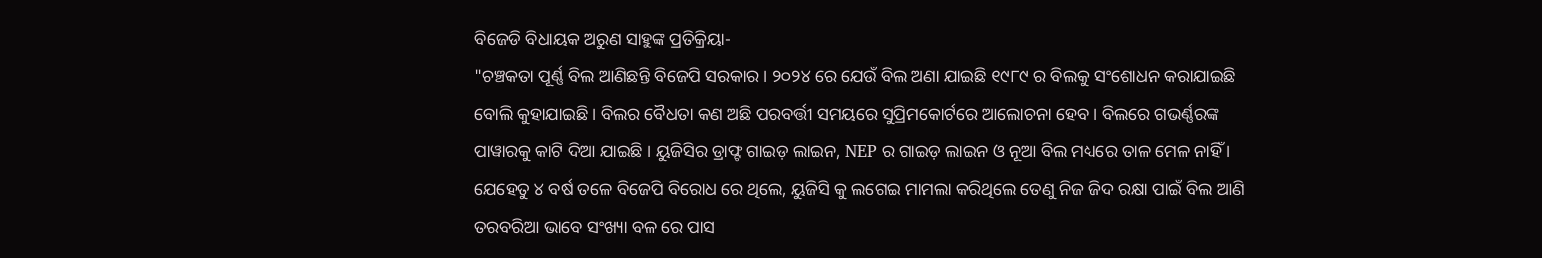ବିଜେଡି ବିଧାୟକ ଅରୁଣ ସାହୁଙ୍କ ପ୍ରତିକ୍ରିୟା-
"ଚଞ୍ଚକତା ପୂର୍ଣ୍ଣ ବିଲ ଆଣିଛନ୍ତି ବିଜେପି ସରକାର । ୨୦୨୪ ରେ ଯେଉଁ ବିଲ ଅଣା ଯାଇଛି ୧୯୮୯ ର ବିଲକୁ ସଂଶୋଧନ କରାଯାଇଛି ବୋଲି କୁହାଯାଇଛି । ବିଲର ବୈଧତା କଣ ଅଛି ପରବର୍ତ୍ତୀ ସମୟରେ ସୁପ୍ରିମକୋର୍ଟରେ ଆଲୋଚନା ହେବ । ବିଲରେ ଗଭର୍ଣ୍ଣରଙ୍କ ପାୱାରକୁ କାଟି ଦିଆ ଯାଇଛି । ୟୁଜିସିର ଡ୍ରାଫ୍ଟ ଗାଇଡ଼ ଲାଇନ, NEP ର ଗାଇଡ଼ ଲାଇନ ଓ ନୂଆ ବିଲ ମଧ୍ୟରେ ତାଳ ମେଳ ନାହିଁ । ଯେହେତୁ ୪ ବର୍ଷ ତଳେ ବିଜେପି ବିରୋଧ ରେ ଥିଲେ, ୟୁଜିସି କୁ ଲଗେଇ ମାମଲା କରିଥିଲେ ତେଣୁ ନିଜ ଜିଦ ରକ୍ଷା ପାଇଁ ବିଲ ଆଣି ତରବରିଆ ଭାବେ ସଂଖ୍ୟା ବଳ ରେ ପାସ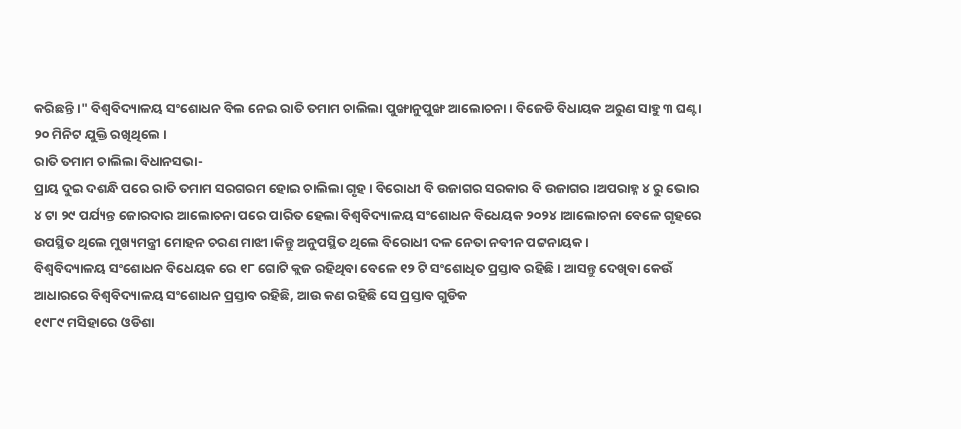କରିଛନ୍ତି ।" ବିଶ୍ୱବିଦ୍ୟାଳୟ ସଂଶୋଧନ ବିଲ ନେଇ ରାତି ତମାମ ଚାଲିଲା ପୁଙ୍ଖାନୁପୁଙ୍ଖ ଆଲୋଚନା । ବିଜେଡି ବିଧାୟକ ଅରୁଣ ସାହୁ ୩ ଘଣ୍ଟା ୨୦ ମିନିଟ ଯୁକ୍ତି ରଖିଥିଲେ ।
ରାତି ତମାମ ଚାଲିଲା ବିଧାନସଭା-
ପ୍ରାୟ ଦୁଇ ଦଶନ୍ଧି ପରେ ରାତି ତମାମ ସରଗରମ ହୋଇ ଚାଲିଲା ଗୃହ । ବିରୋଧୀ ବି ଉଜାଗର ସରକାର ବି ଉଜାଗର ।ଅପରାହ୍ନ ୪ ରୁ ଭୋର ୪ ଟା ୨୯ ପର୍ଯ୍ୟନ୍ତ ଜୋରଦାର ଆଲୋଚନା ପରେ ପାରିତ ହେଲା ବିଶ୍ୱବିଦ୍ୟାଳୟ ସଂଶୋଧନ ବିଧେୟକ ୨୦୨୪।ଆଲୋଚନା ବେଳେ ଗୃହରେ ଉପସ୍ଥିତ ଥିଲେ ମୁଖ୍ୟମନ୍ତ୍ରୀ ମୋହନ ଚରଣ ମାଝୀ।କିନ୍ତୁ ଅନୁପସ୍ଥିତ ଥିଲେ ବିରୋଧୀ ଦଳ ନେତା ନବୀନ ପଟ୍ଟନାୟକ।
ବିଶ୍ୱବିଦ୍ୟାଳୟ ସଂଶୋଧନ ବିଧେୟକ ରେ ୧୮ ଗୋଟି କ୍ଲଜ ରହିଥିବା ବେଳେ ୧୨ ଟି ସଂଶୋଧିତ ପ୍ରସ୍ତାବ ରହିଛି । ଆସନ୍ତୁ ଦେଖିବା କେଉଁ ଆଧାରରେ ବିଶ୍ୱବିଦ୍ୟାଳୟ ସଂଶୋଧନ ପ୍ରସ୍ତାବ ରହିଛି, ଆଉ କଣ ରହିଛି ସେ ପ୍ରସ୍ତାବ ଗୁଡିକ
୧୯୮୯ ମସିହାରେ ଓଡିଶା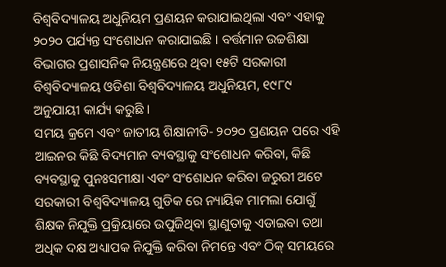ବିଶ୍ବବିଦ୍ୟାଳୟ ଅଧୁନିୟମ ପ୍ରଣୟନ କରାଯାଇଥିଲା ଏବଂ ଏହାକୁ ୨୦୨୦ ପର୍ଯ୍ୟନ୍ତ ସଂଶୋଧନ କରାଯାଇଛି । ବର୍ତ୍ତମାନ ଉଚ୍ଚଶିକ୍ଷା ବିଭାଗର ପ୍ରଶାସନିକ ନିୟନ୍ତ୍ରଣରେ ଥିବା ୧୫ଟି ସରକାରୀ ବିଶ୍ବବିଦ୍ୟାଳୟ ଓଡିଶା ବିଶ୍ବବିଦ୍ୟାଳୟ ଅଧୁନିୟମ, ୧୯୮୯ ଅନୁଯାୟୀ କାର୍ଯ୍ୟ କରୁଛି ।
ସମୟ କ୍ରମେ ଏବଂ ଜାତୀୟ ଶିକ୍ଷାନୀତି- ୨୦୨୦ ପ୍ରଣୟନ ପରେ ଏହି ଆଇନର କିଛି ବିଦ୍ୟମାନ ବ୍ୟବସ୍ଥାକୁ ସଂଶୋଧନ କରିବା, କିଛି ବ୍ୟବସ୍ଥାକୁ ପୁନଃସମୀକ୍ଷା ଏବଂ ସଂଶୋଧନ କରିବା ଜରୁରୀ ଅଟେ
ସରକାରୀ ବିଶ୍ବବିଦ୍ୟାଳୟ ଗୁଡିକ ରେ ନ୍ୟାୟିକ ମାମଲା ଯୋଗୁଁ ଶିକ୍ଷକ ନିଯୁକ୍ତି ପ୍ରକ୍ରିୟାରେ ଉପୁଜିଥିବା ସ୍ଥାଣୁତାକୁ ଏଡାଇବା ତଥା ଅଧିକ ଦକ୍ଷ ଅଧ୍ୟାପକ ନିଯୁକ୍ତି କରିବା ନିମନ୍ତେ ଏବଂ ଠିକ୍ ସମୟରେ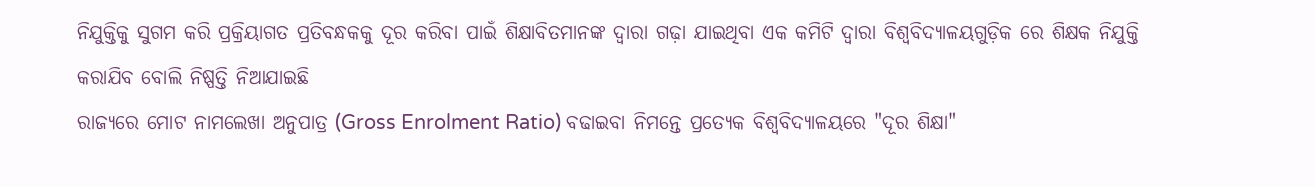ନିଯୁକ୍ତିକୁ ସୁଗମ କରି ପ୍ରକ୍ରିୟାଗତ ପ୍ରତିବନ୍ଧକକୁ ଦୂର କରିବା ପାଇଁ ଶିକ୍ଷାବିତମାନଙ୍କ ଦ୍ବାରା ଗଢ଼ା ଯାଇଥିବା ଏକ କମିଟି ଦ୍ବାରା ବିଶ୍ବବିଦ୍ୟାଳୟଗୁଡ଼ିକ ରେ ଶିକ୍ଷକ ନିଯୁକ୍ତି କରାଯିବ ବୋଲି ନିଷ୍ପତ୍ତି ନିଆଯାଇଛି
ରାଜ୍ୟରେ ମୋଟ ନାମଲେଖା ଅନୁପାତ୍ର (Gross Enrolment Ratio) ବଢାଇବା ନିମନ୍ତେ ପ୍ରତ୍ୟେକ ବିଶ୍ବବିଦ୍ୟାଳୟରେ "ଦୂର ଶିକ୍ଷା"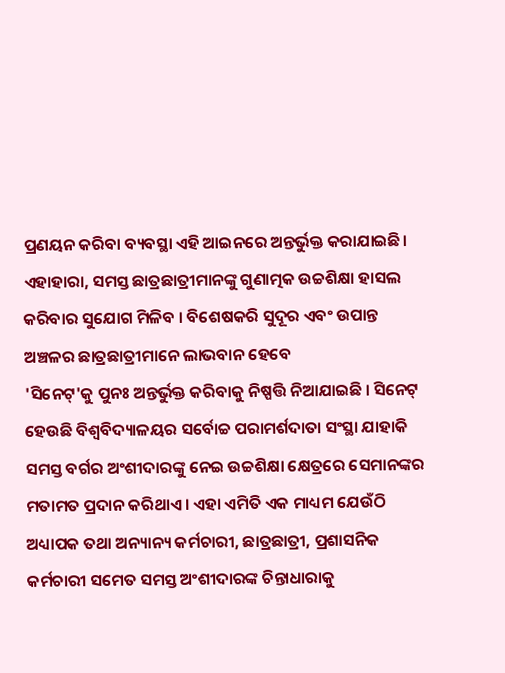ପ୍ରଣୟନ କରିବା ବ୍ୟବସ୍ଥା ଏହି ଆଇନରେ ଅନ୍ତର୍ଭୁକ୍ତ କରାଯାଇଛି। ଏହାହାରା, ସମସ୍ତ ଛାତ୍ରଛାତ୍ରୀମାନଙ୍କୁ ଗୁଣାତ୍ମକ ଉଚ୍ଚଶିକ୍ଷା ହାସଲ କରିବାର ସୁଯୋଗ ମିଳିବ । ବିଶେଷକରି ସୁଦୂର ଏବଂ ଉପାନ୍ତ ଅଞ୍ଚଳର ଛାତ୍ରଛାତ୍ରୀମାନେ ଲାଭବାନ ହେବେ
'ସିନେଟ୍'କୁ ପୁନଃ ଅନ୍ତର୍ଭୁକ୍ତ କରିବାକୁ ନିଷ୍ପତ୍ତି ନିଆଯାଇଛି । ସିନେଟ୍ ହେଉଛି ବିଶ୍ବବିଦ୍ୟାଳୟର ସର୍ବୋଚ୍ଚ ପରାମର୍ଶଦାତା ସଂସ୍ଥା ଯାହାକି ସମସ୍ତ ବର୍ଗର ଅଂଶୀଦାରଙ୍କୁ ନେଇ ଉଚ୍ଚଶିକ୍ଷା କ୍ଷେତ୍ରରେ ସେମାନଙ୍କର ମତାମତ ପ୍ରଦାନ କରିଥାଏ । ଏହା ଏମିତି ଏକ ମାଧ୍ୟମ ଯେଉଁଠି ଅଧ୍ୟାପକ ତଥା ଅନ୍ୟାନ୍ୟ କର୍ମଚାରୀ, ଛାତ୍ରଛାତ୍ରୀ, ପ୍ରଶାସନିକ କର୍ମଚାରୀ ସମେତ ସମସ୍ତ ଅଂଶୀଦାରଙ୍କ ଚିନ୍ତାଧାରାକୁ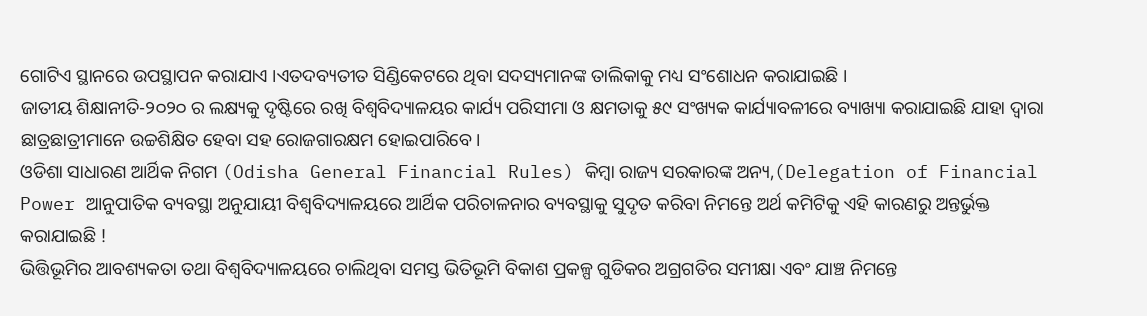ଗୋଟିଏ ସ୍ଥାନରେ ଉପସ୍ଥାପନ କରାଯାଏ ।ଏତଦବ୍ୟତୀତ ସିଣ୍ଡିକେଟରେ ଥିବା ସଦସ୍ୟମାନଙ୍କ ତାଲିକାକୁ ମଧ୍ୟ ସଂଶୋଧନ କରାଯାଇଛି ।
ଜାତୀୟ ଶିକ୍ଷାନୀତି-୨୦୨୦ ର ଲକ୍ଷ୍ୟକୁ ଦୃଷ୍ଟିରେ ରଖି ବିଶ୍ବବିଦ୍ୟାଳୟର କାର୍ଯ୍ୟ ପରିସୀମା ଓ କ୍ଷମତାକୁ ୫୯ ସଂଖ୍ୟକ କାର୍ଯ୍ୟାବଳୀରେ ବ୍ୟାଖ୍ୟା କରାଯାଇଛି ଯାହା ଦ୍ବାରା ଛାତ୍ରଛାତ୍ରୀମାନେ ଉଚ୍ଚଶିକ୍ଷିତ ହେବା ସହ ରୋଜଗାରକ୍ଷମ ହୋଇପାରିବେ।
ଓଡିଶା ସାଧାରଣ ଆର୍ଥିକ ନିଗମ (Odisha General Financial Rules) କିମ୍ବା ରାଜ୍ୟ ସରକାରଙ୍କ ଅନ୍ୟ,(Delegation of Financial Power ଆନୁପାତିକ ବ୍ୟବସ୍ଥା ଅନୁଯାୟୀ ବିଶ୍ବବିଦ୍ୟାଳୟରେ ଆର୍ଥିକ ପରିଚାଳନାର ବ୍ୟବସ୍ଥାକୁ ସୁଦୃତ କରିବା ନିମନ୍ତେ ଅର୍ଥ କମିଟିକୁ ଏହି କାରଣରୁ ଅନ୍ତର୍ଭୁକ୍ତ କରାଯାଇଛି !
ଭିତ୍ତିଭୂମିର ଆବଶ୍ୟକତା ତଥା ବିଶ୍ଵବିଦ୍ୟାଳୟରେ ଚାଲିଥିବା ସମସ୍ତ ଭିତିଭୂମି ବିକାଶ ପ୍ରକଳ୍ପ ଗୁଡିକର ଅଗ୍ରଗତିର ସମୀକ୍ଷା ଏବଂ ଯାଞ୍ଚ ନିମନ୍ତେ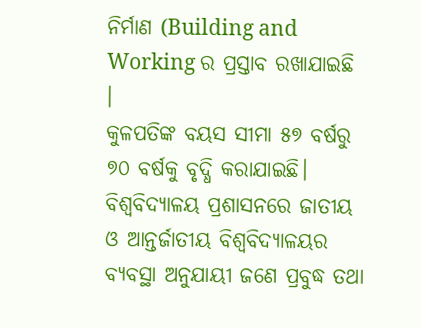ନିର୍ମାଣ (Building and Working ର ପ୍ରସ୍ତାବ ରଖାଯାଇଛି ।
କୁଳପତିଙ୍କ ବୟସ ସୀମା ୫୭ ବର୍ଷରୁ ୭୦ ବର୍ଷକୁ ବୃଦ୍ଧି କରାଯାଇଛି। ବିଶ୍ବବିଦ୍ୟାଳୟ ପ୍ରଶାସନରେ ଜାତୀୟ ଓ ଆନ୍ତର୍ଜାତୀୟ ବିଶ୍ବବିଦ୍ୟାଳୟର ବ୍ୟବସ୍ଥା ଅନୁଯାୟୀ ଜଣେ ପ୍ରବୁଦ୍ଧ ତଥା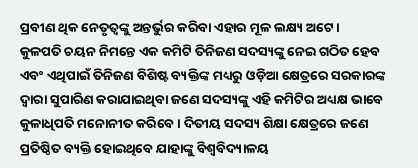ପ୍ରବୀଣ ଥିକ ନେତୃତ୍ବଙ୍କୁ ଅନ୍ତର୍ଭୁର କରିବା ଏହାର ମୂଳ ଲକ୍ଷ୍ୟ ଅଟେ।
କୁଳପତି ଚୟନ ନିମନ୍ତେ ଏକ କମିଟି ତିନିଜଣ ସଦସ୍ୟଙ୍କୁ ନେଇ ଗଠିତ ହେବ ଏବଂ ଏଥିପାଇଁ ତିନିଜଣ ବିଶିଷ୍ଟ ବ୍ୟକ୍ତିଙ୍କ ମଧ୍ୟରୁ ଓଡ଼ିଆ କ୍ଷେତ୍ରରେ ସରକାରଙ୍କ ଦ୍ୱାରା ସୁପାରିଣ କରାଯାଇଥିବା ଜଣେ ସଦସ୍ୟଙ୍କୁ ଏହି କମିଟିର ଅଧ୍ୟକ୍ଷ ଭାବେ କୁଳାଧିପତି ମନୋନୀତ କରିବେ । ଦିତୀୟ ସଦସ୍ୟ ଶିକ୍ଷା କ୍ଷେତ୍ରରେ ଜଣେ ପ୍ରତିଷ୍ଠିତ ବ୍ୟକ୍ତି ହୋଇଥିବେ ଯାହାଙ୍କୁ ବିଶ୍ବବିଦ୍ୟାଳୟ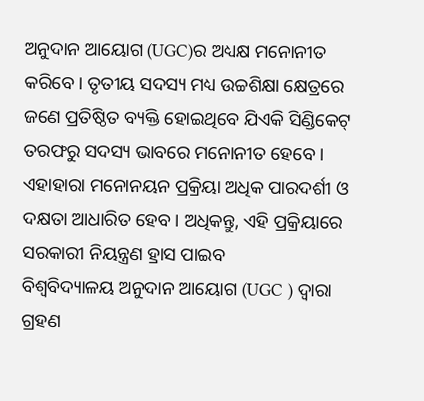ଅନୁଦାନ ଆୟୋଗ (UGC)ର ଅଧ୍ୟକ୍ଷ ମନୋନୀତ କରିବେ । ତୃତୀୟ ସଦସ୍ୟ ମଧ୍ୟ ଉଚ୍ଚଶିକ୍ଷା କ୍ଷେତ୍ରରେ ଜଣେ ପ୍ରତିଷ୍ଠିତ ବ୍ୟକ୍ତି ହୋଇଥିବେ ଯିଏକି ସିଣ୍ଡିକେଟ୍ ତରଫରୁ ସଦସ୍ୟ ଭାବରେ ମନୋନୀତ ହେବେ । ଏହାହାରା ମନୋନୟନ ପ୍ରକ୍ରିୟା ଅଧିକ ପାରଦର୍ଶୀ ଓ ଦକ୍ଷତା ଆଧାରିତ ହେବ। ଅଧିକନ୍ତୁ, ଏହି ପ୍ରକ୍ରିୟାରେ ସରକାରୀ ନିୟନ୍ତ୍ରଣ ହ୍ରାସ ପାଇବ
ବିଶ୍ବବିଦ୍ୟାଳୟ ଅନୁଦାନ ଆୟୋଗ (UGC ) ଦ୍ୱାରା ଗ୍ରହଣ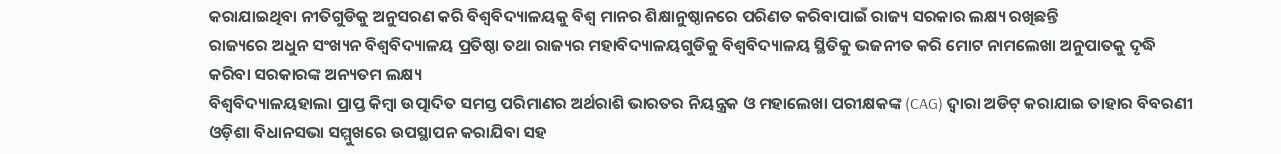କରାଯାଇଥିବା ନୀତିଗୁଡିକୁ ଅନୁସରଣ କରି ବିଶ୍ବବିଦ୍ୟାଳୟକୁ ବିଶ୍ବ ମାନର ଶିକ୍ଷାନୁଷ୍ଠାନରେ ପରିଣତ କରିବାପାଇଁ ରାଜ୍ୟ ସରକାର ଲକ୍ଷ୍ୟ ରଖିଛନ୍ତି
ରାଜ୍ୟରେ ଅଧୁନ ସଂଖ୍ୟନ ବିଶ୍ବବିଦ୍ୟାଳୟ ପ୍ରତିଷ୍ଠା ତଥା ରାଜ୍ୟର ମହାବିଦ୍ୟାଳୟଗୁଡିକୁ ବିଶ୍ବବିଦ୍ୟାଳୟ ସ୍ଥିତିକୁ ଭଜନୀତ କରି ମୋଟ ନାମଲେଖା ଅନୁପାତକୁ ଦୃଦ୍ଧି କରିବା ସରକାରଙ୍କ ଅନ୍ୟତମ ଲକ୍ଷ୍ୟ
ବିଶ୍ବବିଦ୍ୟାଳୟହାଲା ପ୍ରାପ୍ତ କିମ୍ବା ଉତ୍ପାଦିତ ସମସ୍ତ ପରିମାଣର ଅର୍ଥରାଶି ଭାରତର ନିୟନ୍ତ୍ରକ ଓ ମହାଲେଖା ପରୀକ୍ଷକଙ୍କ (CAG) ଦ୍ବାରା ଅଡିଟ୍ କରାଯାଇ ତାହାର ବିବରଣୀ ଓଡ଼ିଶା ବିଧାନସଭା ସମ୍ମୁଖରେ ଉପସ୍ଥାପନ କରାଯିବା ସହ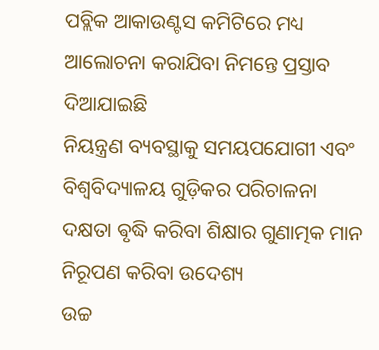ପବ୍ଲିକ ଆକାଉଣ୍ଟସ କମିଟିରେ ମଧ୍ୟ ଆଲୋଚନା କରାଯିବା ନିମନ୍ତେ ପ୍ରସ୍ତାବ ଦିଆଯାଇଛି
ନିୟନ୍ତ୍ରଣ ବ୍ୟବସ୍ଥାକୁ ସମୟପଯୋଗୀ ଏବଂ ବିଶ୍ୱବିଦ୍ୟାଳୟ ଗୁଡ଼ିକର ପରିଚାଳନା ଦକ୍ଷତା ଵୃଦ୍ଧି କରିବା ଶିକ୍ଷାର ଗୁଣାତ୍ମକ ମାନ ନିରୂପଣ କରିବା ଉଦେଶ୍ୟ
ଉଚ୍ଚ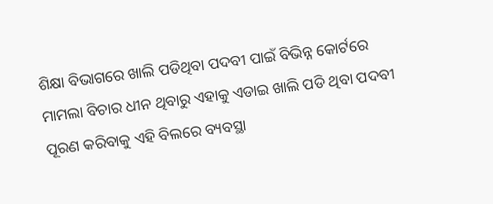ଶିକ୍ଷା ବିଭାଗରେ ଖାଲି ପଡିଥିବା ପଦବୀ ପାଇଁ ବିଭିନ୍ନ କୋର୍ଟରେ ମାମଲା ବିଚାର ଧୀନ ଥିବାରୁ ଏହାକୁ ଏଡାଇ ଖାଲି ପଡି ଥିବା ପଦବୀ ପୂରଣ କରିବାକୁ ଏହି ବିଲରେ ବ୍ୟବସ୍ଥା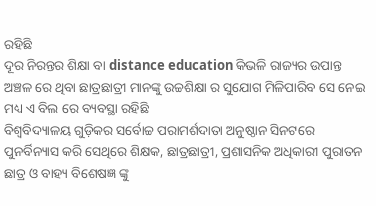ରହିଛି
ଦୂର ନିରନ୍ତର ଶିକ୍ଷା ବା distance education କିଭଳି ରାଜ୍ୟର ଉପାନ୍ତ ଅଞ୍ଚଳ ରେ ଥିବା ଛାତ୍ରଛାତ୍ରୀ ମାନଙ୍କୁ ଉଚ୍ଚଶିକ୍ଷା ର ସୁଯୋଗ ମିଳିପାରିବ ସେ ନେଇ ମଧ୍ୟ ଏ ବିଲ ରେ ବ୍ୟବସ୍ଥା ରହିଛି
ବିଶ୍ୱବିଦ୍ୟାଳୟ ଗୁଡ଼ିକର ସର୍ବୋଚ୍ଚ ପରାମର୍ଶଦାତା ଅନୁଷ୍ଠାନ ସିନଟରେ ପୁନର୍ବିନ୍ୟାସ କରି ସେଥିରେ ଶିକ୍ଷକ, ଛାତ୍ରଛାତ୍ରୀ, ପ୍ରଶାସନିକ ଅଧିକାରୀ ପୁରାତନ ଛାତ୍ର ଓ ବାହ୍ୟ ବିଶେଷଜ୍ଞ ଙ୍କୁ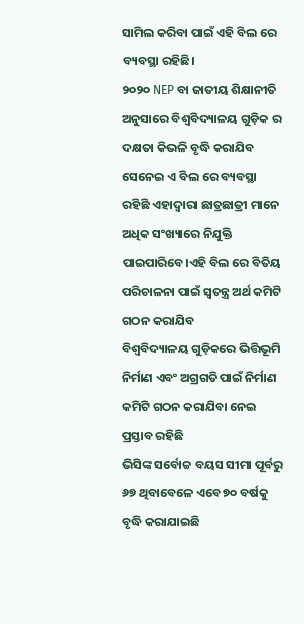ସାମିଲ କରିବା ପାଇଁ ଏହି ବିଲ ରେ ବ୍ୟବସ୍ଥା ରହିଛି।
୨୦୨୦ NEP ବା ଜାତୀୟ ଶିକ୍ଷାନୀତି ଅନୁସାରେ ବିଶ୍ୱବିଦ୍ୟାଳୟ ଗୁଡ଼ିକ ର ଦକ୍ଷତା କିଭଳି ବୃଦ୍ଧି କରାଯିବ ସେନେଇ ଏ ବିଲ ରେ ବ୍ୟବସ୍ଥା ରହିଛି ଏହାଦ୍ୱାରା ଛାତ୍ରଛାତ୍ରୀ ମାନେ ଅଧିକ ସଂଖ୍ୟାରେ ନିଯୁକ୍ତି ପାଇପାରିବେ।ଏହି ବିଲ ରେ ବିତିୟ ପରିଚାଳନା ପାଇଁ ସ୍ୱତନ୍ତ୍ର ଅର୍ଥ କମିଟି ଗଠନ କରାଯିବ
ବିଶ୍ୱବିଦ୍ୟାଳୟ ଗୁଡ଼ିକରେ ଭିତ୍ତିଭୂମି ନିର୍ମାଣ ଏବଂ ଅଗ୍ରଗତି ପାଇଁ ନିର୍ମାଣ କମିଟି ଗଠନ କରାଯିବା ନେଇ ପ୍ରସ୍ତାବ ରହିଛି
ଭିସିଙ୍କ ସର୍ବୋଚ୍ଚ ବୟସ ସୀମା ପୂର୍ବରୁ ୬୭ ଥିବାବେଳେ ଏବେ ୭୦ ବର୍ଷକୁ ବୃଦ୍ଧି କରାଯାଇଛି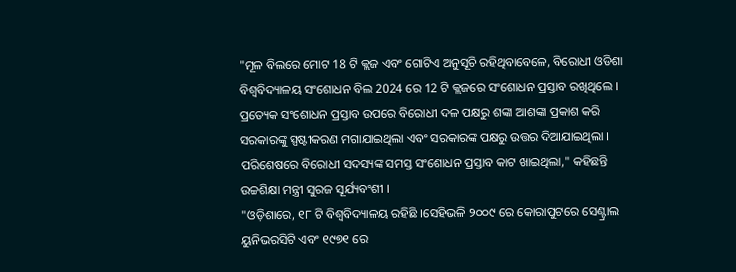"ମୂଳ ବିଲରେ ମୋଟ 18 ଟି କ୍ଲଜ ଏବଂ ଗୋଟିଏ ଅନୁସୂଚି ରହିଥିବାବେଳେ, ବିରୋଧୀ ଓଡିଶା ବିଶ୍ୱବିଦ୍ୟାଳୟ ସଂଶୋଧନ ବିଲ 2024 ରେ 12 ଟି କ୍ଲଜରେ ସଂଶୋଧନ ପ୍ରସ୍ତାବ ରଖିଥିଲେ । ପ୍ରତ୍ୟେକ ସଂଶୋଧନ ପ୍ରସ୍ତାବ ଉପରେ ବିରୋଧୀ ଦଳ ପକ୍ଷରୁ ଶଙ୍କା ଆଶଙ୍କା ପ୍ରକାଶ କରି ସରକାରଙ୍କୁ ସ୍ପଷ୍ଟୀକରଣ ମଗାଯାଇଥିଲା ଏବଂ ସରକାରଙ୍କ ପକ୍ଷରୁ ଉତ୍ତର ଦିଆଯାଇଥିଲା । ପରିଶେଷରେ ବିରୋଧୀ ସଦସ୍ୟଙ୍କ ସମସ୍ତ ସଂଶୋଧନ ପ୍ରସ୍ତାବ କାଟ ଖାଇଥିଲା," କହିଛନ୍ତି ଉଚ୍ଚଶିକ୍ଷା ମନ୍ତ୍ରୀ ସୁରଜ ସୂର୍ଯ୍ୟବଂଶୀ ।
"ଓଡ଼ିଶାରେ, ୧୮ ଟି ବିଶ୍ୱବିଦ୍ୟାଳୟ ରହିଛି ।ସେହିଭଳି ୨୦୦୯ ରେ କୋରାପୁଟରେ ସେଣ୍ଟ୍ରାଲ ୟୁନିଭରସିଟି ଏବଂ ୧୯୭୧ ରେ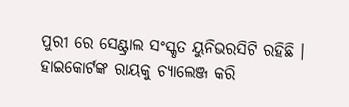ପୁରୀ ରେ ସେଣ୍ଟ୍ରାଲ ସଂସ୍କୃତ ୟୁନିଭରସିଟି ରହିଛି । ହାଇକୋର୍ଟଙ୍କ ରାୟକୁ ଚ୍ୟାଲେଞ୍ଜ କରି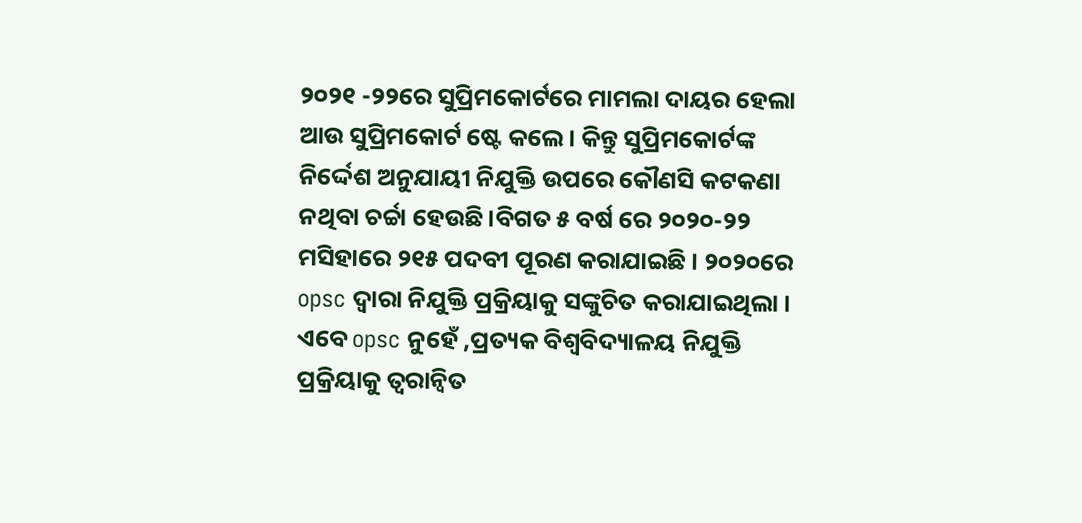୨୦୨୧ -୨୨ରେ ସୁପ୍ରିମକୋର୍ଟରେ ମାମଲା ଦାୟର ହେଲା ଆଉ ସୁପ୍ରିମକୋର୍ଟ ଷ୍ଟେ କଲେ । କିନ୍ତୁ ସୁପ୍ରିମକୋର୍ଟଙ୍କ ନିର୍ଦ୍ଦେଶ ଅନୁଯାୟୀ ନିଯୁକ୍ତି ଉପରେ କୌଣସି କଟକଣା ନଥିବା ଚର୍ଚ୍ଚା ହେଉଛି।ବିଗତ ୫ ବର୍ଷ ରେ ୨୦୨୦-୨୨ ମସିହାରେ ୨୧୫ ପଦବୀ ପୂରଣ କରାଯାଇଛି । ୨୦୨୦ରେ opsc ଦ୍ୱାରା ନିଯୁକ୍ତି ପ୍ରକ୍ରିୟାକୁ ସଙ୍କୁଚିତ କରାଯାଇଥିଲା । ଏବେ opsc ନୁହେଁ ,ପ୍ରତ୍ୟକ ବିଶ୍ୱବିଦ୍ୟାଳୟ ନିଯୁକ୍ତି ପ୍ରକ୍ରିୟାକୁ ତ୍ୱରାନ୍ୱିତ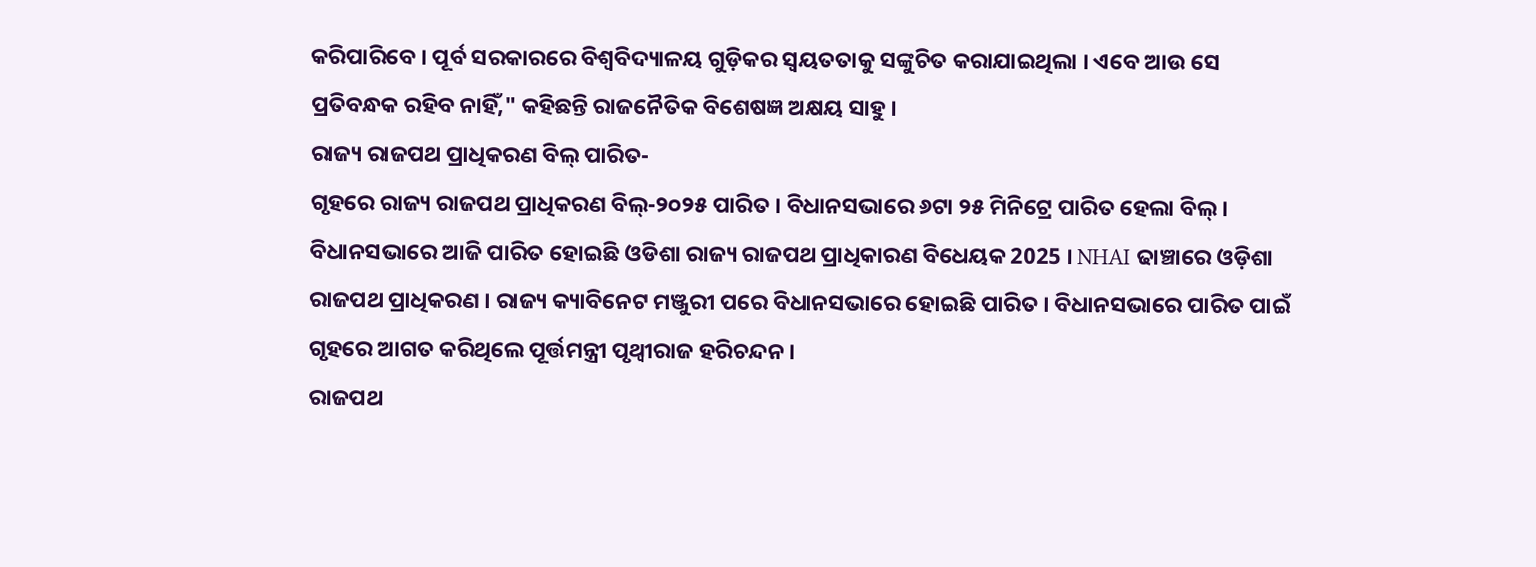କରିପାରିବେ । ପୂର୍ବ ସରକାରରେ ବିଶ୍ୱବିଦ୍ୟାଳୟ ଗୁଡ଼ିକର ସ୍ଵୟତତାକୁ ସଙ୍କୁଚିତ କରାଯାଇଥିଲା । ଏବେ ଆଉ ସେ ପ୍ରତିବନ୍ଧକ ରହିବ ନାହିଁ," କହିଛନ୍ତି ରାଜନୈତିକ ବିଶେଷଜ୍ଞ ଅକ୍ଷୟ ସାହୁ ।
ରାଜ୍ୟ ରାଜପଥ ପ୍ରାଧିକରଣ ବିଲ୍ ପାରିତ-
ଗୃହରେ ରାଜ୍ୟ ରାଜପଥ ପ୍ରାଧିକରଣ ବିଲ୍-୨୦୨୫ ପାରିତ । ବିଧାନସଭାରେ ୬ଟା ୨୫ ମିନିଟ୍ରେ ପାରିତ ହେଲା ବିଲ୍ । ବିଧାନସଭାରେ ଆଜି ପାରିତ ହୋଇଛି ଓଡିଶା ରାଜ୍ୟ ରାଜପଥ ପ୍ରାଧିକାରଣ ବିଧେୟକ 2025 । NHAI ଢାଞ୍ଚାରେ ଓଡ଼ିଶା ରାଜପଥ ପ୍ରାଧିକରଣ । ରାଜ୍ୟ କ୍ୟାବିନେଟ ମଞ୍ଜୁରୀ ପରେ ବିଧାନସଭାରେ ହୋଇଛି ପାରିତ । ବିଧାନସଭାରେ ପାରିତ ପାଇଁ ଗୃହରେ ଆଗତ କରିଥିଲେ ପୂର୍ତ୍ତମନ୍ତ୍ରୀ ପୃଥ୍ୱୀରାଜ ହରିଚନ୍ଦନ ।
ରାଜପଥ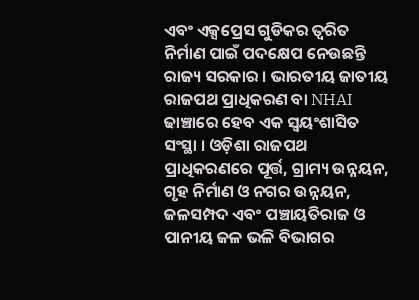ଏବଂ ଏକ୍ସପ୍ରେସ ଗୁଡିକର ତ୍ବରିତ ନିର୍ମାଣ ପାଇଁ ପଦକ୍ଷେପ ନେଉଛନ୍ତି ରାଜ୍ୟ ସରକାର । ଭାରତୀୟ ଜାତୀୟ ରାଜପଥ ପ୍ରାଧିକରଣ ବା NHAI ଢାଞ୍ଚାରେ ହେବ ଏକ ସ୍ବୟଂଶାସିତ ସଂସ୍ଥା । ଓଡ଼ିଶା ରାଜପଥ ପ୍ରାଧିକରଣରେ ପୂର୍ତ୍ତ, ଗ୍ରାମ୍ୟ ଉନ୍ନୟନ, ଗୃହ ନିର୍ମାଣ ଓ ନଗର ଉନ୍ନୟନ, ଜଳସମ୍ପଦ ଏବଂ ପଞ୍ଚାୟତିରାଜ ଓ ପାନୀୟ ଜଳ ଭଳି ବିଭାଗର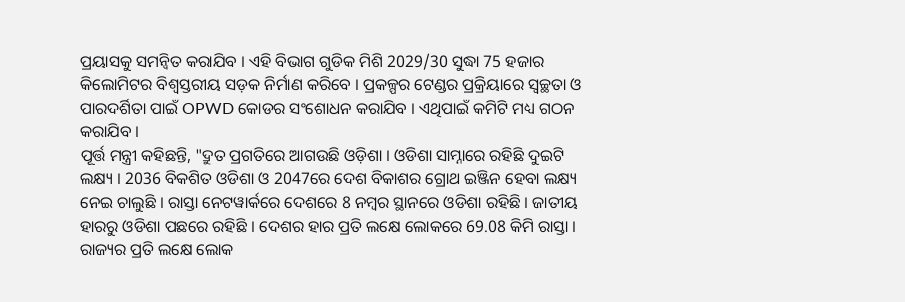ପ୍ରୟାସକୁ ସମନ୍ବିତ କରାଯିବ । ଏହି ବିଭାଗ ଗୁଡିକ ମିଶି 2029/30 ସୁଦ୍ଧା 75 ହଜାର କିଲୋମିଟର ବିଶ୍ବସ୍ତରୀୟ ସଡ଼କ ନିର୍ମାଣ କରିବେ । ପ୍ରକଳ୍ପର ଟେଣ୍ଡର ପ୍ରକ୍ରିୟାରେ ସ୍ବଚ୍ଛତା ଓ ପାରଦର୍ଶିତା ପାଇଁ OPWD କୋଡର ସଂଶୋଧନ କରାଯିବ । ଏଥିପାଇଁ କମିଟି ମଧ୍ୟ ଗଠନ କରାଯିବ ।
ପୂର୍ତ୍ତ ମନ୍ତ୍ରୀ କହିଛନ୍ତି, "ଦ୍ରୁତ ପ୍ରଗତିରେ ଆଗଉଛି ଓଡ଼ିଶା । ଓଡିଶା ସାମ୍ନାରେ ରହିଛି ଦୁଇଟି ଲକ୍ଷ୍ୟ । 2036 ବିକଶିତ ଓଡିଶା ଓ 2047ରେ ଦେଶ ବିକାଶର ଗ୍ରୋଥ ଇଞ୍ଜିନ ହେବା ଲକ୍ଷ୍ୟ ନେଇ ଚାଲୁଛି । ରାସ୍ତା ନେଟୱାର୍କରେ ଦେଶରେ 8 ନମ୍ବର ସ୍ଥାନରେ ଓଡିଶା ରହିଛି । ଜାତୀୟ ହାରରୁ ଓଡିଶା ପଛରେ ରହିଛି । ଦେଶର ହାର ପ୍ରତି ଲକ୍ଷେ ଲୋକରେ 69.08 କିମି ରାସ୍ତା । ରାଜ୍ୟର ପ୍ରତି ଲକ୍ଷେ ଲୋକ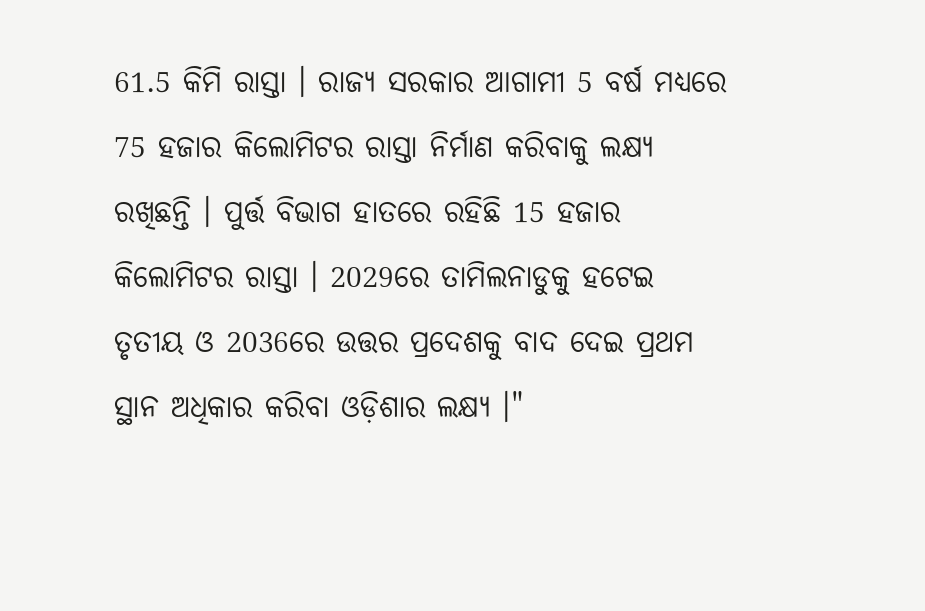61.5 କିମି ରାସ୍ତା । ରାଜ୍ୟ ସରକାର ଆଗାମୀ 5 ବର୍ଷ ମଧ୍ୟରେ 75 ହଜାର କିଲୋମିଟର ରାସ୍ତା ନିର୍ମାଣ କରିବାକୁ ଲକ୍ଷ୍ୟ ରଖିଛନ୍ତି । ପୁର୍ତ୍ତ ବିଭାଗ ହାତରେ ରହିଛି 15 ହଜାର କିଲୋମିଟର ରାସ୍ତା । 2029ରେ ତାମିଲନାଡୁକୁ ହଟେଇ ତୃତୀୟ ଓ 2036ରେ ଉତ୍ତର ପ୍ରଦେଶକୁ ବାଦ ଦେଇ ପ୍ରଥମ ସ୍ଥାନ ଅଧିକାର କରିବା ଓଡ଼ିଶାର ଲକ୍ଷ୍ୟ ।"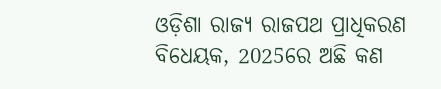ଓଡ଼ିଶା ରାଜ୍ୟ ରାଜପଥ ପ୍ରାଧିକରଣ ବିଧେୟକ, 2025ରେ ଅଛି କଣ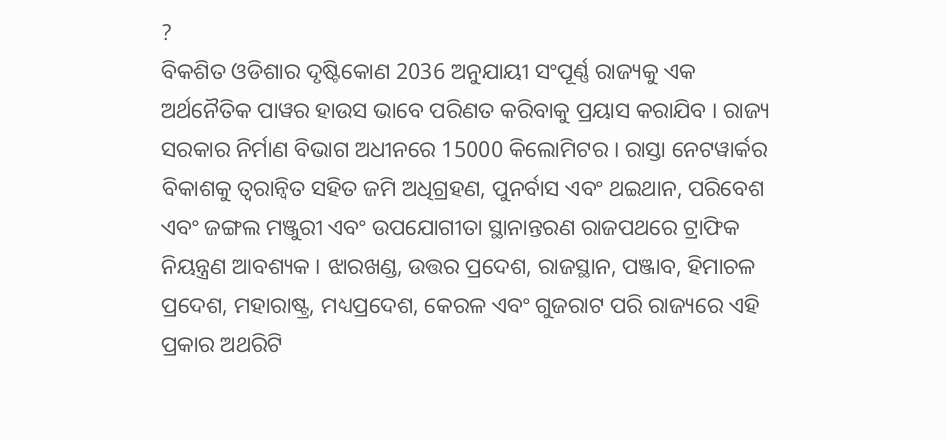?
ବିକଶିତ ଓଡିଶାର ଦୃଷ୍ଟିକୋଣ 2036 ଅନୁଯାୟୀ ସଂପୂର୍ଣ୍ଣ ରାଜ୍ୟକୁ ଏକ ଅର୍ଥନୈତିକ ପାୱର ହାଉସ ଭାବେ ପରିଣତ କରିବାକୁ ପ୍ରୟାସ କରାଯିବ । ରାଜ୍ୟ ସରକାର ନିର୍ମାଣ ବିଭାଗ ଅଧୀନରେ 15000 କିଲୋମିଟର । ରାସ୍ତା ନେଟୱାର୍କର ବିକାଶକୁ ତ୍ୱରାନ୍ୱିତ ସହିତ ଜମି ଅଧିଗ୍ରହଣ, ପୁନର୍ବାସ ଏବଂ ଥଇଥାନ, ପରିବେଶ ଏବଂ ଜଙ୍ଗଲ ମଞ୍ଜୁରୀ ଏବଂ ଉପଯୋଗୀତା ସ୍ଥାନାନ୍ତରଣ ରାଜପଥରେ ଟ୍ରାଫିକ ନିୟନ୍ତ୍ରଣ ଆବଶ୍ୟକ । ଝାରଖଣ୍ଡ, ଉତ୍ତର ପ୍ରଦେଶ, ରାଜସ୍ଥାନ, ପଞ୍ଜାବ, ହିମାଚଳ ପ୍ରଦେଶ, ମହାରାଷ୍ଟ୍ର, ମଧ୍ୟପ୍ରଦେଶ, କେରଳ ଏବଂ ଗୁଜରାଟ ପରି ରାଜ୍ୟରେ ଏହି ପ୍ରକାର ଅଥରିଟି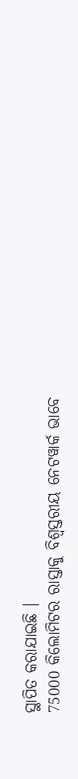ସ୍ଥାପିତ କରାଯାଇଛି ।
75000 କିଲୋମିଟର ରାସ୍ତାକୁ ବିଶ୍ୱସ୍ତରୀୟ ନେଟୱାର୍କ ଭାବେ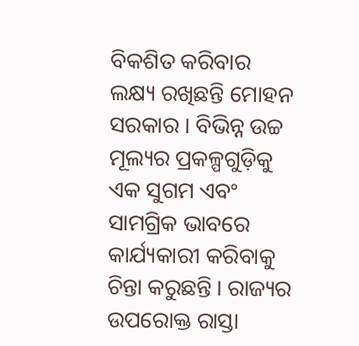ବିକଶିତ କରିବାର ଲକ୍ଷ୍ୟ ରଖିଛନ୍ତି ମୋହନ ସରକାର । ବିଭିନ୍ନ ଉଚ୍ଚ ମୂଲ୍ୟର ପ୍ରକଳ୍ପଗୁଡ଼ିକୁ ଏକ ସୁଗମ ଏବଂ ସାମଗ୍ରିକ ଭାବରେ କାର୍ଯ୍ୟକାରୀ କରିବାକୁ ଚିନ୍ତା କରୁଛନ୍ତି । ରାଜ୍ୟର ଉପରୋକ୍ତ ରାସ୍ତା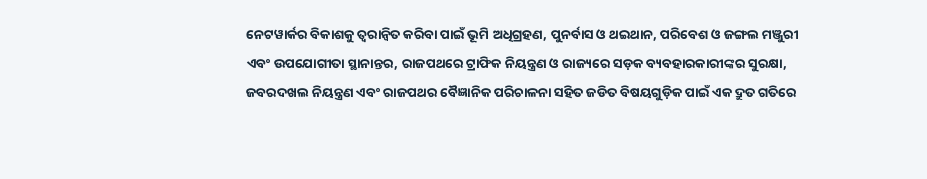ନେଟୱାର୍କର ବିକାଶକୁ ତ୍ୱରାନ୍ୱିତ କରିବା ପାଇଁ ଭୂମି ଅଧିଗ୍ରହଣ, ପୁନର୍ବାସ ଓ ଥଇଥାନ, ପରିବେଶ ଓ ଜଙ୍ଗଲ ମଞ୍ଜୁରୀ ଏବଂ ଉପଯୋଗୀତା ସ୍ଥାନାନ୍ତର, ରାଜପଥରେ ଟ୍ରାଫିକ ନିୟନ୍ତ୍ରଣ ଓ ରାଜ୍ୟରେ ସଡ଼କ ବ୍ୟବହାରକାରୀଙ୍କର ସୁରକ୍ଷା, ଜବରଦଖଲ ନିୟନ୍ତ୍ରଣ ଏବଂ ରାଜପଥର ବୈଜ୍ଞାନିକ ପରିଚାଳନା ସହିତ ଜଡିତ ବିଷୟଗୁଡ଼ିକ ପାଇଁ ଏକ ଦ୍ରୁତ ଗତିରେ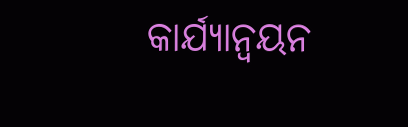କାର୍ଯ୍ୟାନ୍ୱୟନ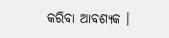କରିବା ଆବଶ୍ୟକ ।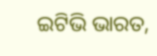ଇଟିଭି ଭାରତ,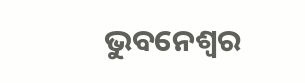ଭୁବନେଶ୍ୱର